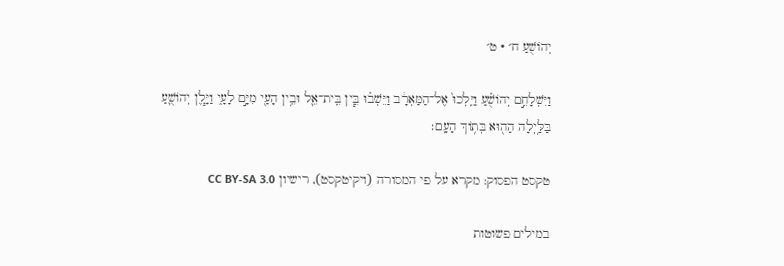יְהוֹשֻׁעַ ח׳ · ט׳

וַיִּשְׁלָחֵ֣ם יְהוֹשֻׁ֗עַ וַיֵּֽלְכוּ֙ אֶל־הַמַּאְרָ֔ב וַיֵּשְׁב֗וּ בֵּ֧ין בֵּֽית־אֵ֛ל וּבֵ֥ין הָעַ֖י מִיָּ֣ם לָעָ֑י וַיָּ֧לֶן יְהוֹשֻׁ֛עַ בַּלַּ֥יְלָה הַה֖וּא בְּת֥וֹךְ הָעָֽם׃

טקסט הפסוק: מקרא על פי המסורה (ויקיטקסט), רישיון CC BY-SA 3.0

במילים פשוטות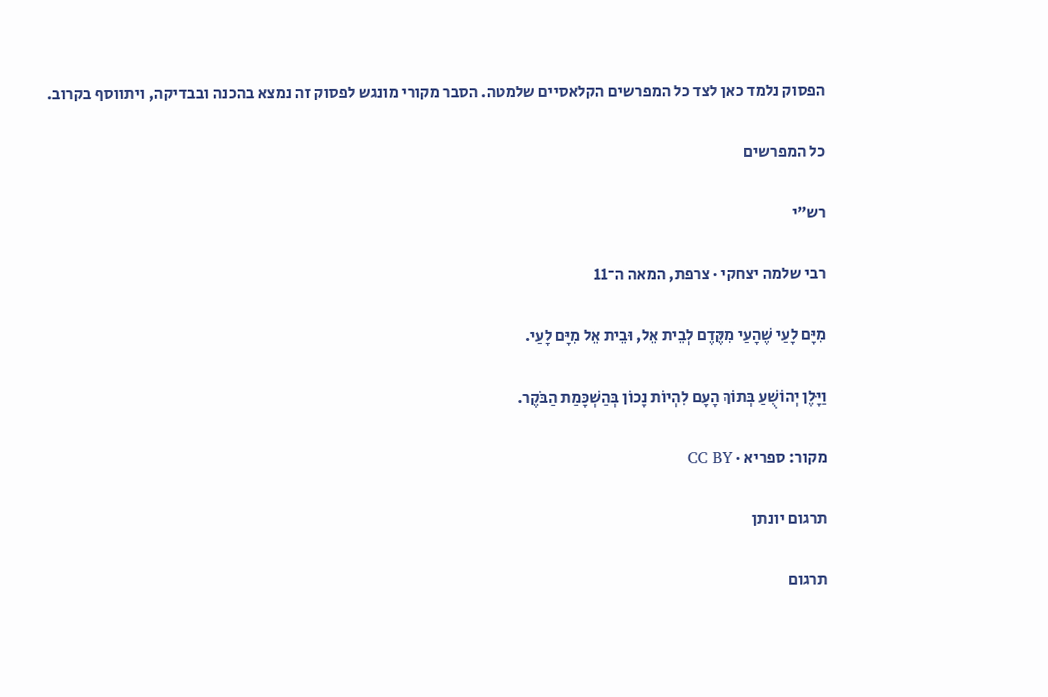הפסוק נלמד כאן לצד כל המפרשים הקלאסיים שלמטה. הסבר מקורי מונגש לפסוק זה נמצא בהכנה ובבדיקה, ויתווסף בקרוב.

כל המפרשים

רש״י

רבי שלמה יצחקי · צרפת, המאה ה־11

מִיָּם לָעַי שֶׁהָעַי מִקֶּדֶם לְבֵית אֵל, וּבֵית אֵל מִיָּם לָעַי.

וַיָּלֶן יְהוֹשֻׁעַ בְּתוֹךְ הָעָם לִהְיוֹת נָכוֹן בְּהַשְׁכָּמַת הַבֹּקֶר.

מקור: ספריא · CC BY

תרגום יונתן

תרגום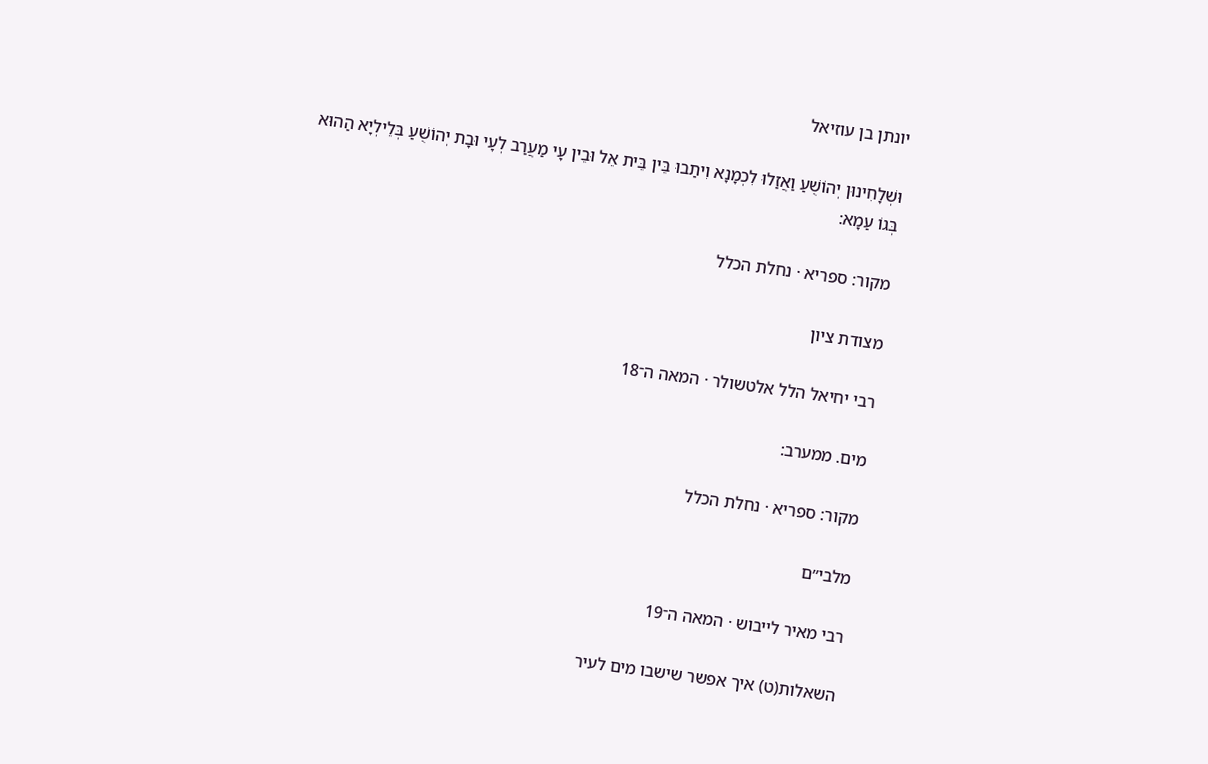יונתן בן עוזיאל

וּשְׁלָחִינוּן יְהוֹשֻׁעַ וַאֲזַלוּ לִכְמָנָא וִיתַבוּ בֵּין בֵּית אֵל וּבֵין עָי מַעֲרַב לְעָי וּבָת יְהוֹשֻׁעַ בְּלֵילְיָא הַהוּא בְּגוֹ עַמָא:

מקור: ספריא · נחלת הכלל

מצודת ציון

רבי יחיאל הלל אלטשולר · המאה ה־18

מים. ממערב:

מקור: ספריא · נחלת הכלל

מלבי״ם

רבי מאיר לייבוש · המאה ה־19

השאלות(ט) איך אפשר שישבו מים לעיר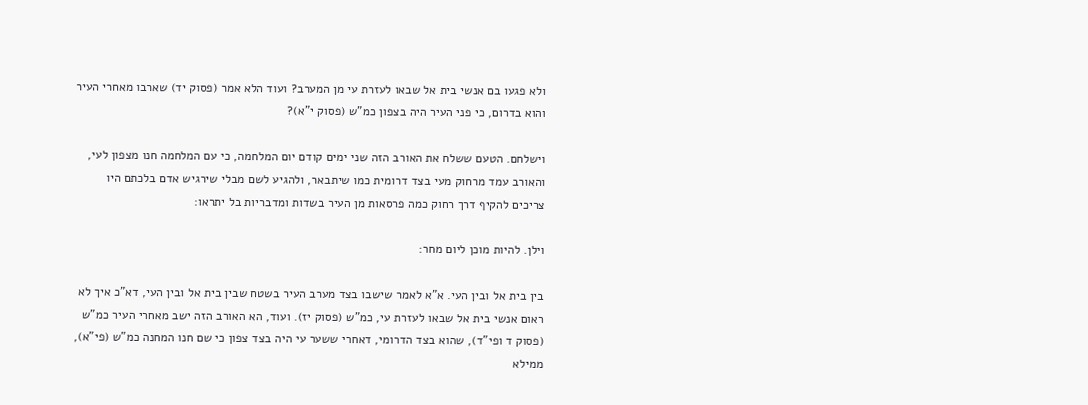ולא פגעו בם אנשי בית אל שבאו לעזרת עי מן המערב? ועוד הלא אמר (פסוק יד) שארבו מאחרי העיר והוא בדרום, כי פני העיר היה בצפון כמ"ש (פסוק י"א)?

וישלחם. הטעם ששלח את האורב הזה שני ימים קודם יום המלחמה, כי עם המלחמה חנו מצפון לעי, והאורב עמד מרחוק מעי בצד דרומית כמו שיתבאר, ולהגיע לשם מבלי שירגיש אדם בלכתם היו צריכים להקיף דרך רחוק כמה פרסאות מן העיר בשדות ומדבריות בל יתראו:

וילן. להיות מוכן ליום מחר:

בין בית אל ובין העי. א"א לאמר שישבו בצד מערב העיר בשטח שבין בית אל ובין העי, דא"כ איך לא ראום אנשי בית אל שבאו לעזרת עי, כמ"ש (פסוק יז). ועוד, הא האורב הזה ישב מאחרי העיר כמ"ש (פסוק ד ופי"ד), שהוא בצד הדרומי, דאחרי ששער עי היה בצד צפון כי שם חנו המחנה כמ"ש (פי"א), ממילא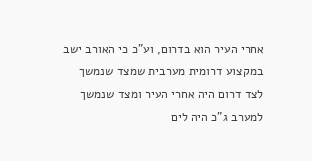אחרי העיר הוא בדרום, וע"כ כי האורב ישב במקצוע דרומית מערבית שמצד שנמשך לצד דרום היה אחרי העיר ומצד שנמשך למערב ג"כ היה לים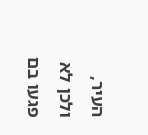העיר, ולכן לא פגעו בם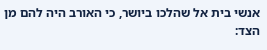אנשי בית אל שהלכו ביושר, כי האורב היה להם מן הצד: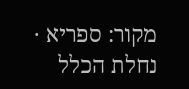מקור: ספריא · נחלת הכלל